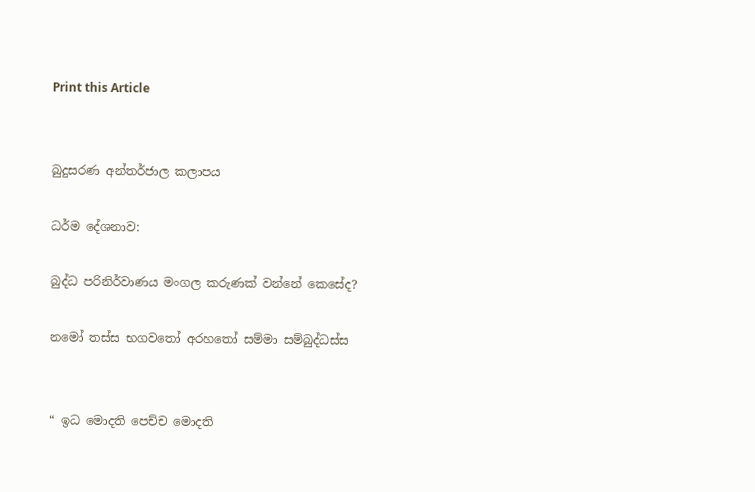Print this Article


බුදුසරණ අන්තර්ජාල කලාපය

ධර්ම දේශනාව:

බුද්ධ පරිනිර්වාණය මංගල කරුණක් වන්නේ කෙසේද?

නමෝ තස්ස භගවතෝ අරහතෝ සම්මා සම්බුද්ධස්ස


“ ඉධ මොදති පෙච්ච මොදති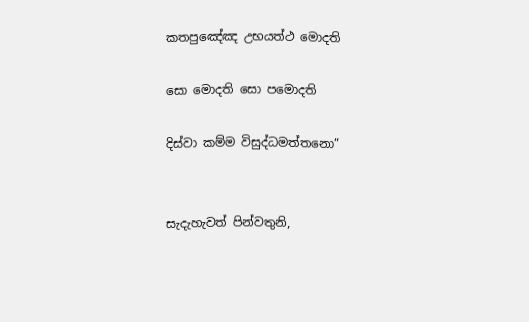කතපුඤේඤ උභයත්ථ මොදති

සො මොදති සො පමොදති

දිස්වා කම්ම විසුද්ධමත්තනො”


සැදැහැවත් පින්වතුනි,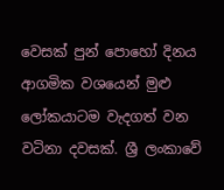වෙසක් පුන් පොහෝ දිනය ආගමික වශයෙන් මුළු ලෝකයාටම වැදගත් වන වටිනා දවසක්. ශ්‍රී ලංකාවේ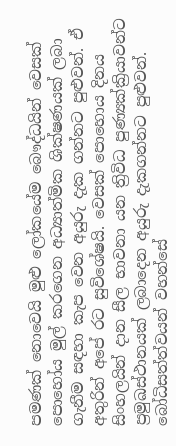පමණක් නොවෙයි මුළු ලෝකයේම බෞද්ධයින් වෙසක් පොහෝය මුල් කරගෙන අධ්‍යාත්මික ශික්ෂණයක් ලබා ගැනීම සඳහා කැප වෙන අයුරු දැක ගන්නට පුළුවන්. ඒ අතුරින් අපේ රට සුවිශේෂයි. වෙසක් පොහොය දිනය සිංහලයින් දාන සීල භාවනා යන ත්‍රිවිධ පුණ්‍යක්ක්‍රියාවන්ට ප්‍රමුඛස්ථානයක් ලබාදෙන අයුරු දැකගන්නට පුළුවන්. බෝධිසත්ත්වයන් වහන්සේ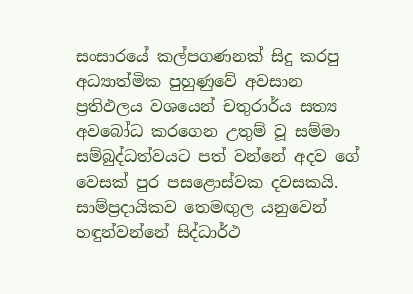සංසාරයේ කල්පගණනක් සිදු කරපු අධ්‍යාත්මික පුහුණුවේ අවසාන ප්‍රතිඵලය වශයෙන් චතුරාර්ය සත්‍ය අවබෝධ කරගෙන උතුම් වූ සම්මා සම්බුද්ධත්වයට පත් වන්නේ අදව ගේ වෙසක් පුර පසළොස්වක දවසකයි. සාම්ප්‍රදායිකව තෙමඟුල යනුවෙන් හඳුන්වන්නේ සිද්ධාර්ථ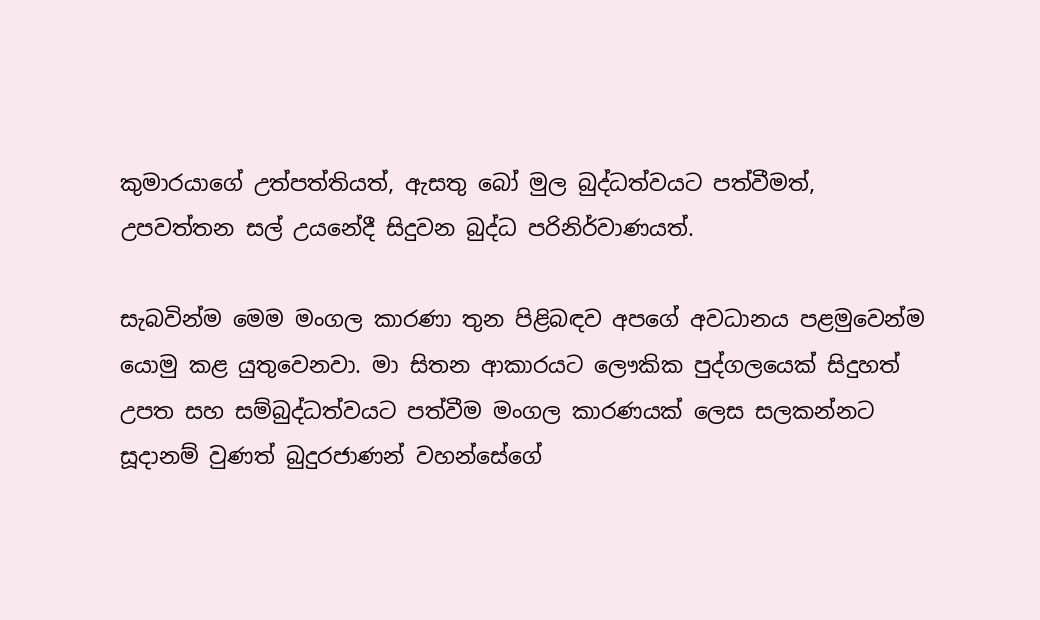කුමාරයාගේ උත්පත්තියත්, ඇසතු බෝ මුල බුද්ධත්වයට පත්වීමත්, උපවත්තන සල් උයනේදී සිදුවන බුද්ධ පරිනිර්වාණයත්.

සැබවින්ම මෙම මංගල කාරණා තුන පිළිබඳව අපගේ අවධානය පළමුවෙන්ම යොමු කළ යුතුවෙනවා. මා සිතන ආකාරයට ලෞකික පුද්ගලයෙක් සිදුහත් උපත සහ සම්බුද්ධත්වයට පත්වීම මංගල කාරණයක් ලෙස සලකන්නට සූදානම් වුණත් බුදුරජාණන් වහන්සේගේ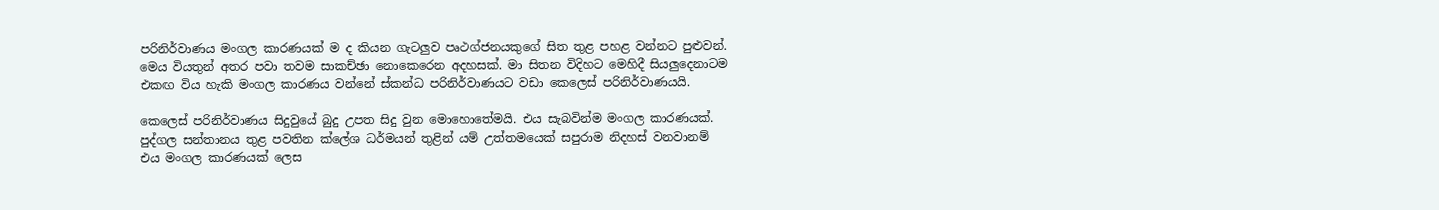පරිනිර්වාණය මංගල කාරණයක් ම ද කියන ගැටලුව පෘථග්ජනයකුගේ සිත තුළ පහළ වන්නට පුළුවන්. මෙය වියතුන් අතර පවා තවම සාකච්ඡා නොකෙරෙන අදහසක්. මා සිතන විදිහට මෙහිදී සියලුදෙනාටම එකඟ විය හැකි මංගල කාරණය වන්නේ ස්කන්ධ පරිනිර්වාණයට වඩා කෙලෙස් පරිනිර්වාණයයි.

කෙලෙස් පරිනිර්වාණය සිදුවුයේ බුදු උපත සිදු වුන මොහොතේමයි. එය සැබවින්ම මංගල කාරණයක්. පුද්ගල සන්තානය තුළ පවතින ක්ලේශ ධර්මයන් තුළින් යම් උත්තමයෙක් සපුරාම නිදහස් වනවානම් එය මංගල කාරණයක් ලෙස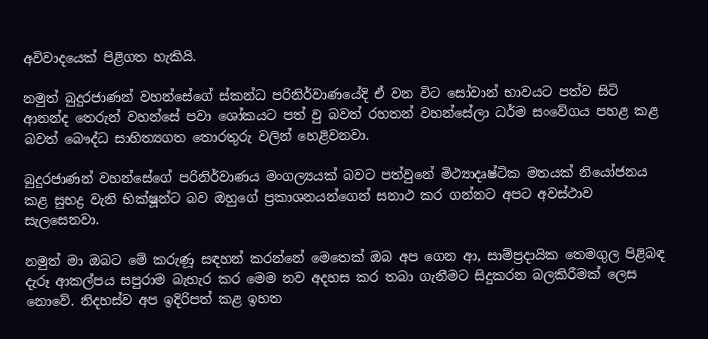අවිවාදයෙක් පිළිගත හැකියි.

නමුත් බුදුරජාණන් වහන්සේගේ ස්කන්ධ පරිනිර්වාණයේදි ඒ වන විට සෝවාන් භාවයට පත්ව සිටි ආනන්ද තෙරුන් වහන්සේ පවා ශෝකයට පත් වු බවත් රහතන් වහන්සේලා ධර්ම සංවේගය පහළ කළ බවත් බෞද්ධ සාහිත්‍යගත තොරතුරු වලින් හෙළිවනවා.

බුදුරජාණන් වහන්සේගේ පරිනිර්වාණය මංගල්‍යයක් බවට පත්වුනේ මිථ්‍යාදෘෂ්ටික මතයක් නියෝජනය කළ සුභද්‍ර වැනි භික්ෂූන්ට බව ඔහුගේ ප්‍රකාශනයන්ගෙන් සනාථ කර ගන්නට අපට අවස්ථාව සැලසෙනවා.

නමුත් මා ඔබට මේ කරුණූ සඳහන් කරන්නේ මෙතෙක් ඔබ අප ගෙන ආ, සාම්ප්‍රදායික තෙමගුල පිළිබඳ දැරූ ආකල්පය සපුරාම බැහැර කර මෙම නව අදහස කර තබා ගැනීමට සිදුකරන බලකිරීමක් ලෙස නොවේ. නිදහස්ව අප ඉදිරිපත් කළ ඉහත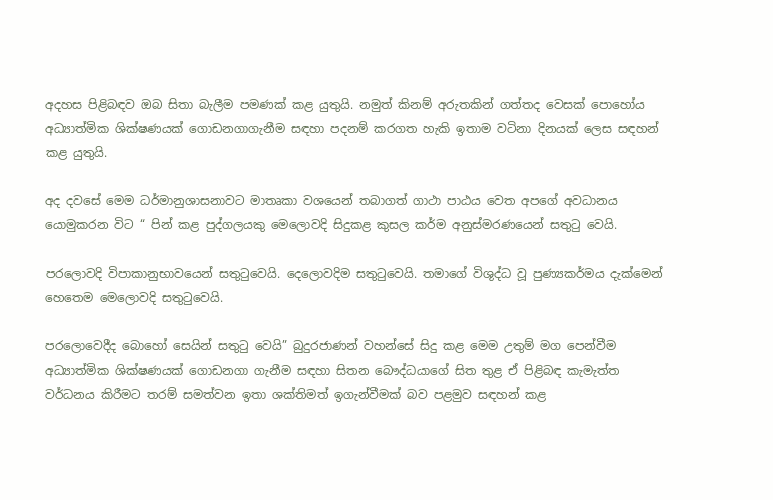අදහස පිළිබඳව ඔබ සිතා බැලීම පමණක් කළ යුතුයි. නමුත් කිනම් අරුතකින් ගත්තද වෙසක් පොහෝය අධ්‍යාත්මික ශික්ෂණයක් ගොඩනගාගැනීම සඳහා පදනම් කරගත හැකි ඉතාම වටිනා දිනයක් ලෙස සඳහන් කළ යුතුයි.

අද දවසේ මෙම ධර්මානුශාසනාවට මාතෘකා වශයෙන් තබාගත් ගාථා පාඨය වෙත අපගේ අවධානය යොමුකරන විට “ පින් කළ පුද්ගලයකු මෙලොවදි සිදුකළ කුසල කර්ම අනුස්මරණයෙන් සතුටු වෙයි.

පරලොවදි විපාකානුභාවයෙන් සතුටුවෙයි. දෙලොවදිම සතුටුවෙයි. තමාගේ විශුද්ධ වූ පුණ්‍යකර්මය දැක්මෙන් හෙතෙම මෙලොවදි සතුටුවෙයි.

පරලොවෙදීද බොහෝ සෙයින් සතුටු වෙයි” බුදුරජාණන් වහන්සේ සිදු කළ මෙම උතුම් මග පෙන්වීම අධ්‍යාත්මික ශික්ෂණයක් ගොඩනගා ගැනීම සඳහා සිතන බෞද්ධයාගේ සිත තුළ ඒ පිළිබඳ කැමැත්ත වර්ධනය කිරීමට තරම් සමත්වන ඉතා ශක්තිමත් ඉගැන්වීමක් බව පළමුව සඳහන් කළ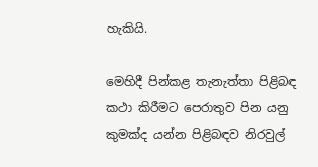හැකියි.

මෙහිදී පින්කළ තැනැත්තා පිළිබඳ කථා කිරීමට පෙරාතුව පින යනු කුමක්ද යන්න පිළිබඳව නිරවුල්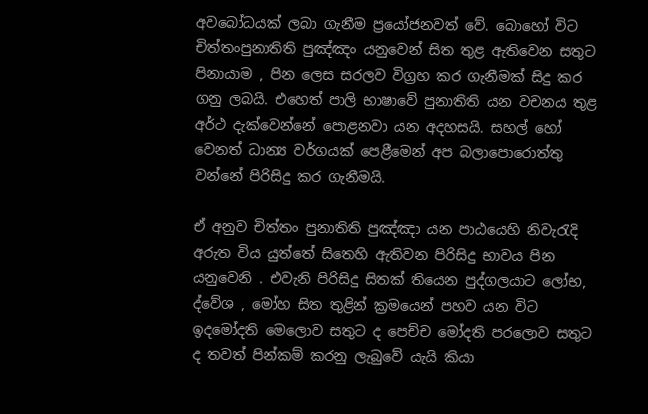අවබෝධයක් ලබා ගැනීම ප්‍රයෝජනවත් වේ. බොහෝ විට චිත්තංපුනාතිති පුඤ්ඤං යනුවෙන් සිත තුළ ඇතිවෙන සතුට පිනායාම , පින ලෙස සරලව විග්‍රහ කර ගැනීමක් සිදු කර ගනු ලබයි. එහෙත් පාලි භාෂාවේ පුනාතිති යන වචනය තුළ අර්ථ දැක්වෙන්නේ පොළනවා යන අදහසයි. සහල් හෝ වෙනත් ධාන්‍ය වර්ගයක් පෙළීමෙන් අප බලාපොරොත්තු වන්නේ පිරිසිදු කර ගැනීමයි.

ඒ අනුව චිත්තං පුනාතිති පුඤ්ඤා යන පාඨයෙහි නිවැරැදි අරුත විය යුත්තේ සිතෙහි ඇතිවන පිරිසිදු භාවය පින යනුවෙනි . එවැනි පිරිසිදු සිතක් තියෙන පුද්ගලයාට ලෝභ, ද්වේශ , මෝහ සිත තුළින් ක්‍රමයෙන් පහව යන විට ඉදමෝදති මෙලොව සතුට ද පෙච්ච මෝදති පරලොව සතුට ද තවත් පින්කම් කරනු ලැබුවේ යැයි කියා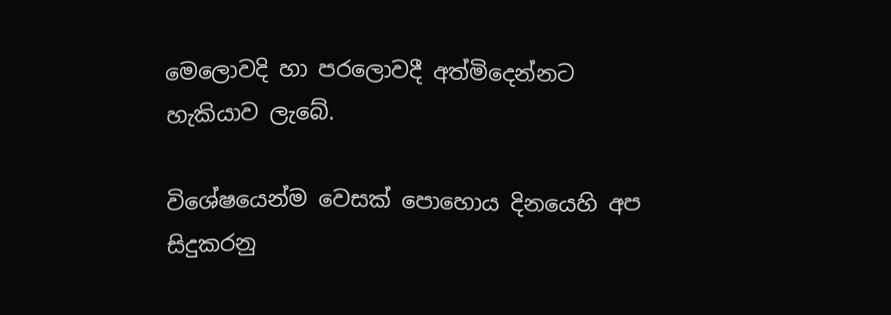මෙලොවදි හා පරලොවදී අත්මිදෙන්නට හැකියාව ලැබේ.

විශේෂයෙන්ම වෙසක් පොහොය දිනයෙහි අප සිදුකරනු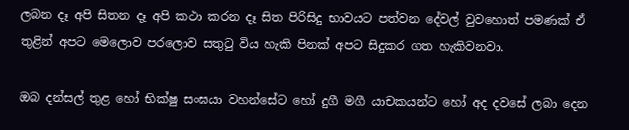ලබන දෑ අපි සිතන දෑ අපි කථා කරන දෑ සිත පිරිසිදු භාවයට පත්වන දේවල් වුවහොත් පමණක් ඒ තුළින් අපට මෙලොව පරලොව සතුටු විය හැකි පිනක් අපට සිදුකර ගත හැකිවනවා.

ඔබ දන්සල් තුළ හෝ භික්ෂු සංඝයා වහන්සේට හෝ දුගී මගී යාචකයන්ට හෝ අද දවසේ ලබා දෙන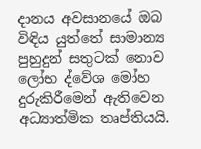දානය අවසානයේ ඔබ විඳිය යුත්තේ සාමාන්‍ය පුහුදුන් සතුටක් නොව ලෝභ ද්වේශ මෝහ දුරුකිරීමෙන් ඇතිවෙන අධ්‍යාත්මික තෘප්තියයි.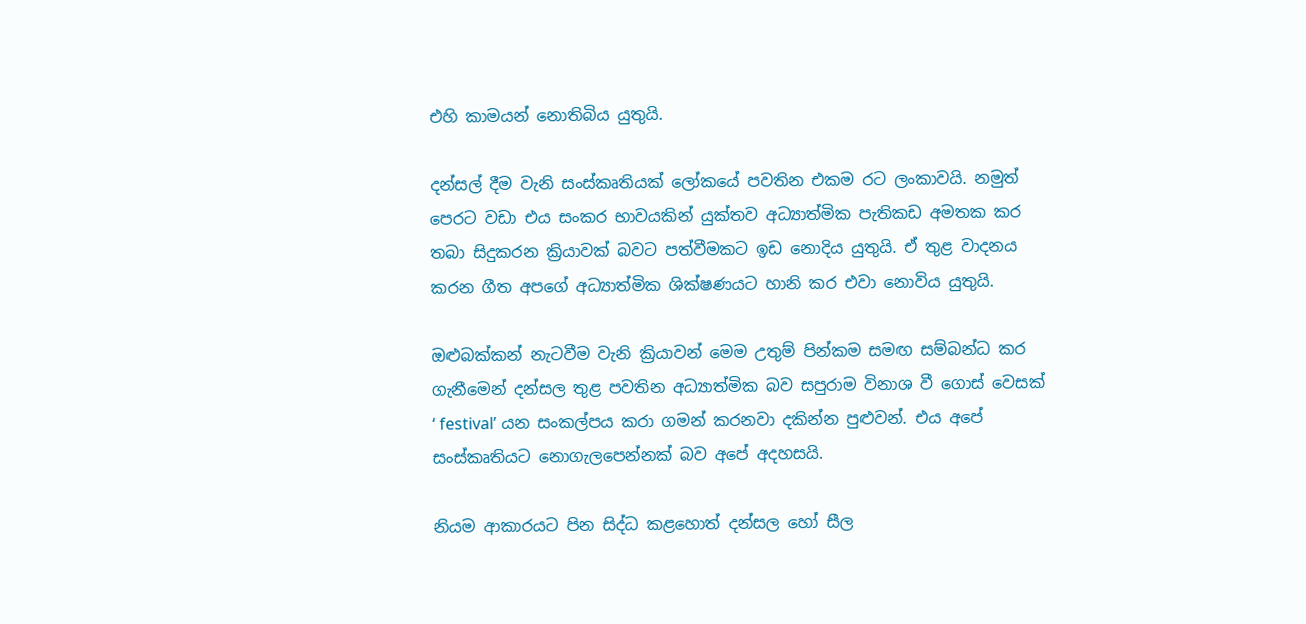එහි කාමයන් නොතිබිය යුතුයි.

දන්සල් දීම වැනි සංස්කෘතියක් ලෝකයේ පවතින එකම රට ලංකාවයි. නමුත් පෙරට වඩා එය සංකර භාවයකින් යුක්තව අධ්‍යාත්මික පැතිකඩ අමතක කර තබා සිදුකරන ක්‍රියාවක් බවට පත්වීමකට ඉඩ නොදිය යුතුයි. ඒ තුළ වාදනය කරන ගීත අපගේ අධ්‍යාත්මික ශික්ෂණයට හානි කර එවා නොවිය යුතුයි.

ඔළුබක්කන් නැටවීම වැනි ක්‍රියාවන් මෙම උතුම් පින්කම සමඟ සම්බන්ධ කර ගැනීමෙන් දන්සල තුළ පවතින අධ්‍යාත්මික බව සපුරාම විනාශ වී ගොස් වෙසක් ‘ festival’ යන සංකල්පය කරා ගමන් කරනවා දකින්න පුළුවන්. එය අපේ සංස්කෘතියට නොගැලපෙන්නක් බව අපේ අදහසයි.

නියම ආකාරයට පින සිද්ධ කළහොත් දන්සල හෝ සීල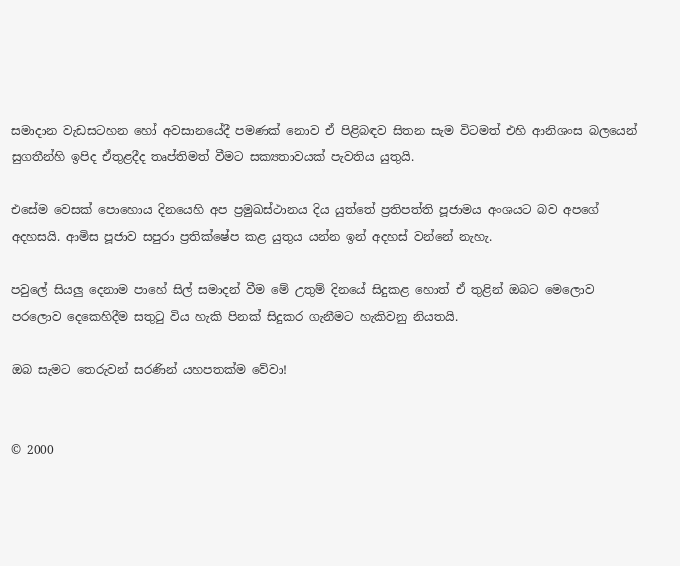සමාදාන වැඩසටහන හෝ අවසානයේදී පමණක් නොව ඒ පිළිබඳව සිතන සැම විටමත් එහි ආනිශංස බලයෙන් සුගතීන්හි ඉපිද ඒතුළදීද තෘප්තිමත් වීමට සක්‍යතාවයක් පැවතිය යුතුයි.

එසේම වෙසක් පොහොය දිනයෙහි අප ප්‍රමුඛස්ථානය දිය යුත්තේ ප්‍රතිපත්ති පූජාමය අංශයට බව අපගේ අදහසයි. ආමිස පූජාව සපුරා ප්‍රතික්ෂේප කළ යුතුය යන්න ඉන් අදහස් වන්නේ නැහැ.

පවුලේ සියලු දෙනාම පාහේ සිල් සමාදන් වීම මේ උතුම් දිනයේ සිදුකළ හොත් ඒ තුළින් ඔබට මෙලොව පරලොව දෙකෙහිදීම සතුටු විය හැකි පිනක් සිදුකර ගැනීමට හැකිවනු නියතයි.

ඔබ සැමට තෙරුවන් සරණින් යහපතක්ම වේවා!


© 2000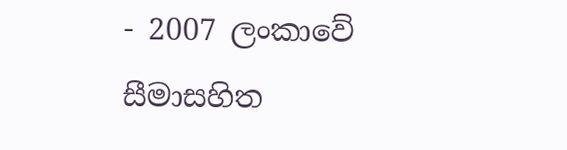- 2007 ලංකාවේ සීමාසහිත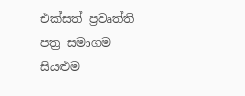එක්සත් ප්‍රවෘත්ති පත්‍ර සමාගම
සියළුම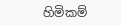හිමිකම්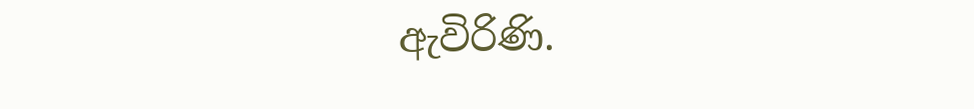ඇවිරිණි.